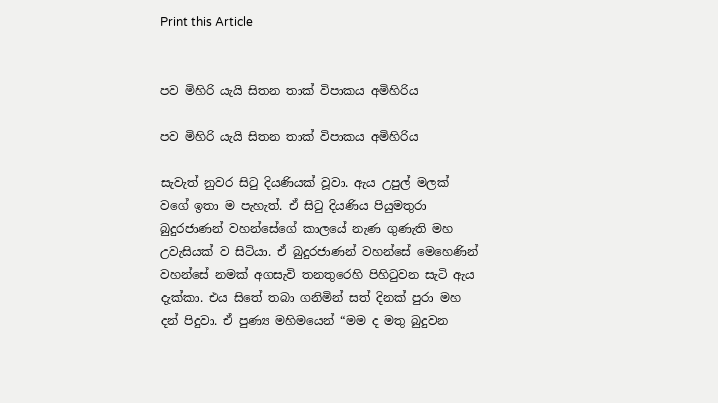Print this Article


පව මිහිරි යැයි සිතන තාක් විපාකය අමිහිරිය

පව මිහිරි යැයි සිතන තාක් විපාකය අමිහිරිය

සැවැත් නුවර සිටු දියණියක් වූවා. ඇය උපුල් මලක් වගේ ඉතා ම පැහැත්. ඒ සිටු දියණිය පියුමතුරා බුදුරජාණන් වහන්සේගේ කාලයේ නැණ ගුණැති මහ උවැසියක් ව සිටියා. ඒ බුදුරජාණන් වහන්සේ මෙහෙණින් වහන්සේ නමක් අගසැවි තනතුරෙහි පිහිටුවන සැටි ඇය දැක්කා. එය සිතේ තබා ගනිමින් සත් දිනක් පුරා මහ දන් පිදුවා. ඒ පුණ්‍ය මහිමයෙන් “මම ද මතු බුදුවන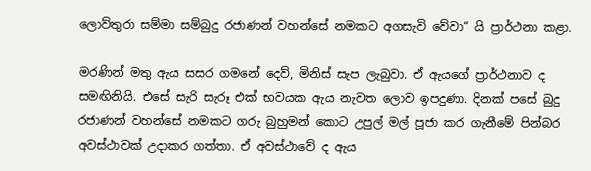ලොව්තුරා සම්මා සම්බුදු රජාණන් වහන්සේ නමකට අගසැවි වේවා“ යි ප්‍රාර්ථනා කළා.

මරණින් මතු ඇය සසර ගමනේ දෙව්, මිනිස් සැප ලැබුවා. ඒ ඇයගේ ප්‍රාර්ථනාව ද සමඟිනියි. එසේ සැරි සැරූ එක් භවයක ඇය නැවත ලොව ඉපදුණා. දිනක් පසේ බුදු රජාණන් වහන්සේ නමකට ගරු බුහුමන් කොට උපුල් මල් පූජා කර ගැනීමේ පින්බර අවස්ථාවක් උදාකර ගත්තා. ඒ අවස්ථාවේ ද ඇය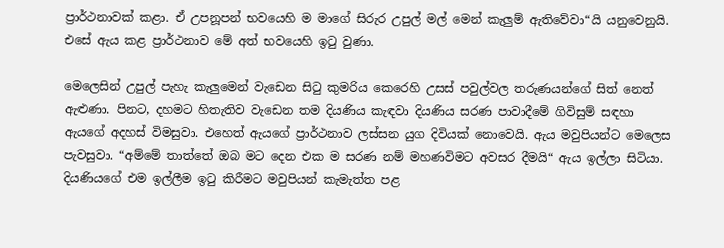ප්‍රාර්ථනාවක් කළා. ඒ උපනූපන් භවයෙහි ම මාගේ සිරුර උපුල් මල් මෙන් කැලුම් ඇතිවේවා“යි යනුවෙනුයි. එසේ ඇය කළ ප්‍රාර්ථනාව මේ අත් භවයෙහි ඉටු වුණා.

මෙලෙසින් උපුල් පැහැ කැලුමෙන් වැඩෙන සිටු කුමරිය කෙරෙහි උසස් පවුල්වල තරුණයන්ගේ සිත් නෙත් ඇළුණා. පිනට, දහමට හිතැතිව වැඩෙන තම දියණිය කැඳවා දියණිය සරණ පාවාදීමේ ගිවිසුම් සඳහා ඇයගේ අදහස් විමසුවා. එහෙත් ඇයගේ ප්‍රාර්ථනාව ලස්සන යුග දිවියක් නොවෙයි. ඇය මවුපියන්ට මෙලෙස පැවසුවා. “අම්මේ තාත්තේ ඔබ මට දෙන එක ම සරණ නම් මහණවිමට අවසර දීමයි“ ඇය ඉල්ලා සිටියා. දියණියගේ එම ඉල්ලීම ඉටු කිරීමට මවුපියන් කැමැත්ත පළ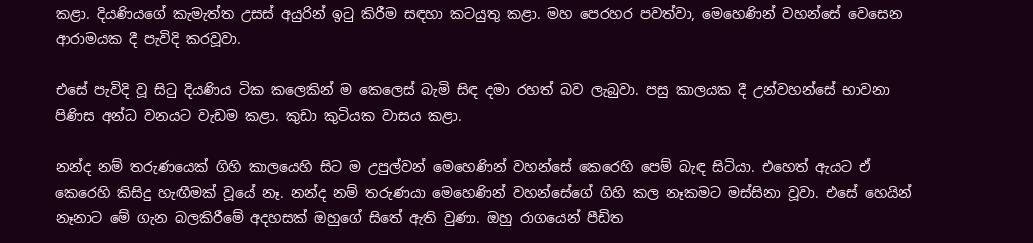කළා. දියණියගේ කැමැත්ත උසස් අයුරින් ඉටු කිරීම සඳහා කටයුතු කළා. මහ පෙරහර පවත්වා, මෙහෙණින් වහන්සේ වෙසෙන ආරාමයක දී පැවිදි කරවූවා.

එසේ පැවිදි වූ සිටු දියණිය ටික කලෙකින් ම කෙලෙස් බැමි සිඳ දමා රහත් බව ලැබුවා. පසු කාලයක දී උන්වහන්සේ භාවනා පිණිස අන්ධ වනයට වැඩම කළා. කුඩා කුටියක වාසය කළා.

නන්ද නම් තරුණයෙක් ගිහි කාලයෙහි සිට ම උපුල්වන් මෙහෙණින් වහන්සේ කෙරෙහි පෙම් බැඳ සිටියා. එහෙත් ඇයට ඒ කෙරෙහි කිසිදු හැඟීමක් වූයේ නෑ. නන්ද නම් තරුණයා මෙහෙණින් වහන්සේගේ ගිහි කල නෑකමට මස්සිනා වූවා. එසේ හෙයින් නෑනාට මේ ගැන බලකිරීමේ අදහසක් ඔහුගේ සිතේ ඇති වුණා. ඔහු රාගයෙන් පීඩිත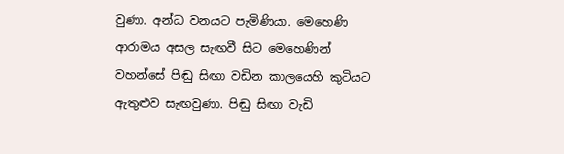වුණා. අන්ධ වනයට පැමිණියා. මෙහෙණි ආරාමය අසල සැඟවී සිට මෙහෙණින් වහන්සේ පිඬු සිඟා වඩින කාලයෙහි කුටියට ඇතුළුව සැඟවුණා. පිඬු සිඟා වැඩි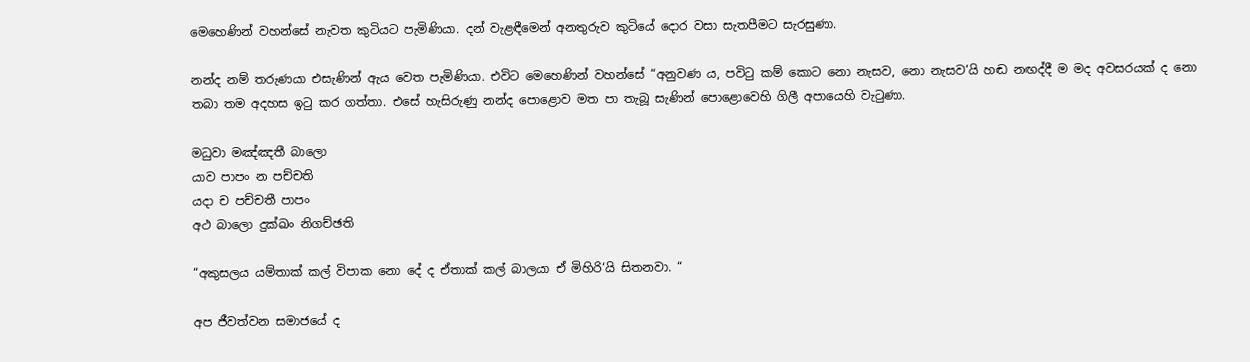මෙහෙණින් වහන්සේ නැවත කුටියට පැමිණියා. දන් වැළඳීමෙන් අනතුරුව කුටියේ දොර වසා සැතපීමට සැරසුණා.

නන්ද නම් තරුණයා එසැණින් ඇය වෙත පැමිණියා. එවිට මෙහෙණින් වහන්සේ “අනුවණ ය, පවිටු කම් කොට නො නැසව, නො නැසව‘යි හඬ නඟද්දී ම මද අවසරයක් ද නො තබා තම අදහස ඉටු කර ගත්තා. එසේ හැසිරුණු නන්ද පොළොව මත පා තැබූ සැණින් පොළොවෙහි ගිලී අපායෙහි වැටුණා.

මධුවා මඤ්ඤතී බාලො
යාව පාපං න පච්චති
යදා ච පච්චතී පාපං
අථ බාලො දුක්ඛං නිගච්ඡති

“අකුසලය යම්තාක් කල් විපාක නො දේ ද ඒතාක් කල් බාලයා ඒ මිහිරි‘යි සිතනවා. “

අප ජීවත්වන සමාජයේ ද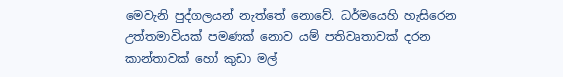මෙවැනි පුද්ගලයන් නැත්තේ නොවේ. ධර්මයෙහි හැසිරෙන උත්තමාවියක් පමණක් නොව යම් පතිවෘතාවක් දරන කාන්තාවක් හෝ කුඩා මල්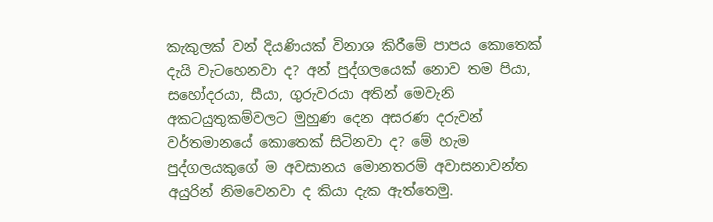කැකුලක් වන් දියණියක් විනාශ කිරීමේ පාපය කොතෙක් දැයි වැටහෙනවා ද? අන් පුද්ගලයෙක් නොව තම පියා, සහෝදරයා, සීයා, ගුරුවරයා අතින් මෙවැනි අකටයුතුකම්වලට මුහුණ දෙන අසරණ දරුවන් වර්තමානයේ කොතෙක් සිටිනවා ද? මේ හැම පුද්ගලයකුගේ ම අවසානය මොනතරම් අවාසනාවන්ත අයුරින් නිමවෙනවා ද කියා දැක ඇත්තෙමු.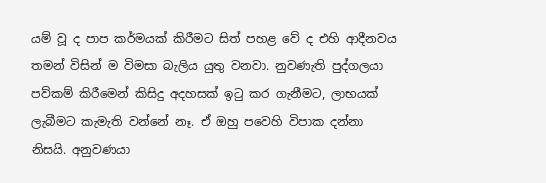යම් වූ ද පාප කර්මයක් කිරීමට සිත් පහළ වේ ද එහි ආදීනවය තමන් විසින් ම විමසා බැලිය යුතු වනවා. නුවණැති පුද්ගලයා පව්කම් කිරීමෙන් කිසිදු අදහසක් ඉටු කර ගැනීමට, ලාභයක් ලැබීමට කැමැති වන්නේ නෑ. ඒ ඔහු පවෙහි විපාක දන්නා නිසයි. අනුවණයා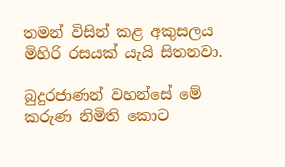තමන් විසින් කළ අකුසලය මිහිරි රසයක් යැයි සිතනවා.

බුදුරජාණන් වහන්සේ මේ කරුණ නිමිති කොට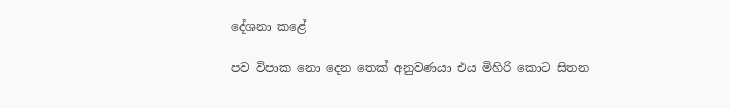දේශනා කළේ

පව විපාක නො දෙන තෙක් අනුවණයා එය මිහිරි කොට සිතන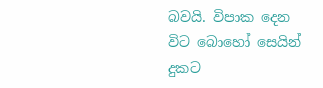බවයි. විපාක දෙන විට බොහෝ සෙයින් දුකට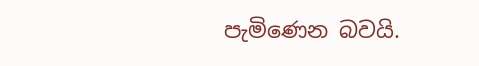පැමිණෙන බවයි.